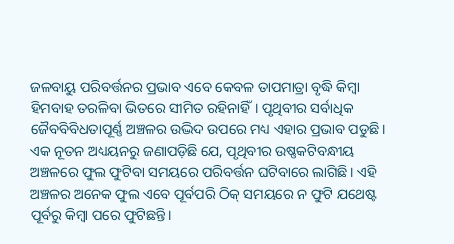ଜଳବାୟୁ ପରିବର୍ତ୍ତନର ପ୍ରଭାବ ଏବେ କେବଳ ତାପମାତ୍ରା ବୃଦ୍ଧି କିମ୍ବା ହିମବାହ ତରଳିବା ଭିତରେ ସୀମିତ ରହିନାହିଁ। ପୃଥିବୀର ସର୍ବାଧିକ ଜୈବବିବିଧତାପୂର୍ଣ୍ଣ ଅଞ୍ଚଳର ଉଦ୍ଭିଦ ଉପରେ ମଧ୍ୟ ଏହାର ପ୍ରଭାବ ପଡୁଛି। ଏକ ନୂତନ ଅଧ୍ୟୟନରୁ ଜଣାପଡ଼ିଛି ଯେ, ପୃଥିବୀର ଉଷ୍ଣକଟିବନ୍ଧୀୟ ଅଞ୍ଚଳରେ ଫୁଲ ଫୁଟିବା ସମୟରେ ପରିବର୍ତ୍ତନ ଘଟିବାରେ ଲାଗିଛି। ଏହି ଅଞ୍ଚଳର ଅନେକ ଫୁଲ ଏବେ ପୂର୍ବପରି ଠିକ୍ ସମୟରେ ନ ଫୁଟି ଯଥେଷ୍ଟ ପୂର୍ବରୁ କିମ୍ବା ପରେ ଫୁଟିଛନ୍ତି।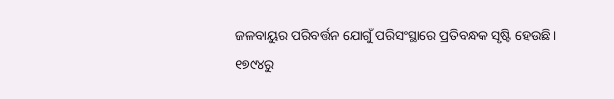ଜଳବାୟୁର ପରିବର୍ତ୍ତନ ଯୋଗୁଁ ପରିସଂସ୍ଥାରେ ପ୍ରତିବନ୍ଧକ ସୃଷ୍ଟି ହେଉଛି।
୧୭୯୪ରୁ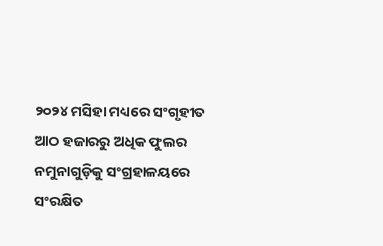୨୦୨୪ ମସିହା ମଧ୍ୟରେ ସଂଗୃହୀତ ଆଠ ହଜାରରୁ ଅଧିକ ଫୁଲର ନମୁନାଗୁଡ଼ିକୁ ସଂଗ୍ରହାଳୟରେ ସଂରକ୍ଷିତ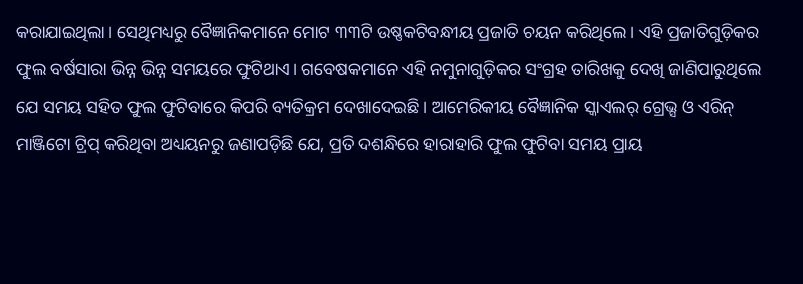କରାଯାଇଥିଲା। ସେଥିମଧ୍ୟରୁ ବୈଜ୍ଞାନିକମାନେ ମୋଟ ୩୩ଟି ଉଷ୍ଣକଟିବନ୍ଧୀୟ ପ୍ରଜାତି ଚୟନ କରିଥିଲେ। ଏହି ପ୍ରଜାତିଗୁଡ଼ିକର ଫୁଲ ବର୍ଷସାରା ଭିନ୍ନ ଭିନ୍ନ ସମୟରେ ଫୁଟିଥାଏ। ଗବେଷକମାନେ ଏହି ନମୁନାଗୁଡ଼ିକର ସଂଗ୍ରହ ତାରିଖକୁ ଦେଖି ଜାଣିପାରୁଥିଲେ ଯେ ସମୟ ସହିତ ଫୁଲ ଫୁଟିବାରେ କିପରି ବ୍ୟତିକ୍ରମ ଦେଖାଦେଇଛି। ଆମେରିକୀୟ ବୈଜ୍ଞାନିକ ସ୍କାଏଲର୍ ଗ୍ରେଭ୍ସ ଓ ଏରିନ୍ ମାଞ୍ଜିଟୋ ଟ୍ରିପ୍ କରିଥିବା ଅଧ୍ୟୟନରୁ ଜଣାପଡ଼ିଛି ଯେ, ପ୍ରତି ଦଶନ୍ଧିରେ ହାରାହାରି ଫୁଲ ଫୁଟିବା ସମୟ ପ୍ରାୟ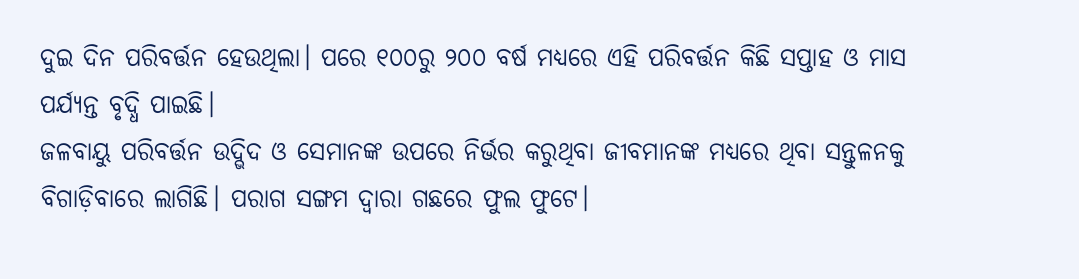ଦୁଇ ଦିନ ପରିବର୍ତ୍ତନ ହେଉଥିଲା। ପରେ ୧୦୦ରୁ ୨୦୦ ବର୍ଷ ମଧ୍ୟରେ ଏହି ପରିବର୍ତ୍ତନ କିଛି ସପ୍ତାହ ଓ ମାସ ପର୍ଯ୍ୟନ୍ତ ବୃଦ୍ଧି ପାଇଛି।
ଜଳବାୟୁ ପରିବର୍ତ୍ତନ ଉଦ୍ଭିଦ ଓ ସେମାନଙ୍କ ଉପରେ ନିର୍ଭର କରୁଥିବା ଜୀବମାନଙ୍କ ମଧ୍ୟରେ ଥିବା ସନ୍ତୁଳନକୁ ବିଗାଡ଼ିବାରେ ଲାଗିଛି। ପରାଗ ସଙ୍ଗମ ଦ୍ବାରା ଗଛରେ ଫୁଲ ଫୁଟେ।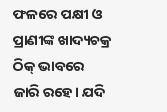ଫଳରେ ପକ୍ଷୀ ଓ ପ୍ରାଣୀଙ୍କ ଖାଦ୍ୟଚକ୍ର ଠିକ୍ ଭାବରେ ଜାରି ରହେ। ଯଦି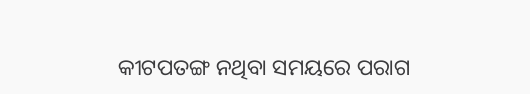କୀଟପତଙ୍ଗ ନଥିବା ସମୟରେ ପରାଗ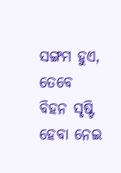ସଙ୍ଗମ ହୁଏ, ତେବେ ବିହନ ସୃଷ୍ଟି ହେବା ନେଇ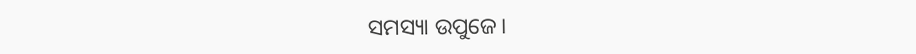ସମସ୍ୟା ଉପୁଜେ।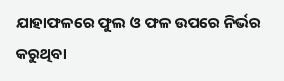ଯାହାଫଳରେ ଫୁଲ ଓ ଫଳ ଉପରେ ନିର୍ଭର କରୁଥିବା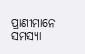ପ୍ରାଣୀମାନେ ସମସ୍ୟା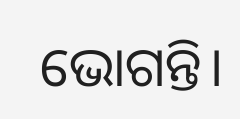ଭୋଗନ୍ତି।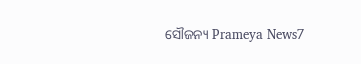ସୌଜନ୍ୟ Prameya News7